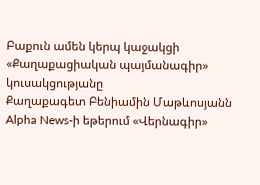Բաքուն ամեն կերպ կաջակցի «Քաղաքացիական պայմանագիր» կուսակցությանը
Քաղաքագետ Բենիամին Մաթևոսյանն Alpha News-ի եթերում «Վերնագիր»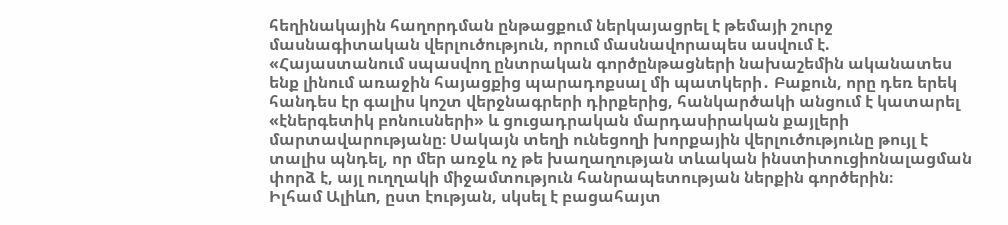հեղինակային հաղորդման ընթացքում ներկայացրել է թեմայի շուրջ մասնագիտական վերլուծություն, որում մասնավորապես ասվում է.
«Հայաստանում սպասվող ընտրական գործընթացների նախաշեմին ականատես ենք լինում առաջին հայացքից պարադոքսալ մի պատկերի․ Բաքուն, որը դեռ երեկ հանդես էր գալիս կոշտ վերջնագրերի դիրքերից, հանկարծակի անցում է կատարել «էներգետիկ բոնուսների» և ցուցադրական մարդասիրական քայլերի մարտավարությանը։ Սակայն տեղի ունեցողի խորքային վերլուծությունը թույլ է տալիս պնդել, որ մեր առջև ոչ թե խաղաղության տևական ինստիտուցիոնալացման փորձ է, այլ ուղղակի միջամտություն հանրապետության ներքին գործերին։
Իլհամ Ալիևn, ըստ էության, սկսել է բացահայտ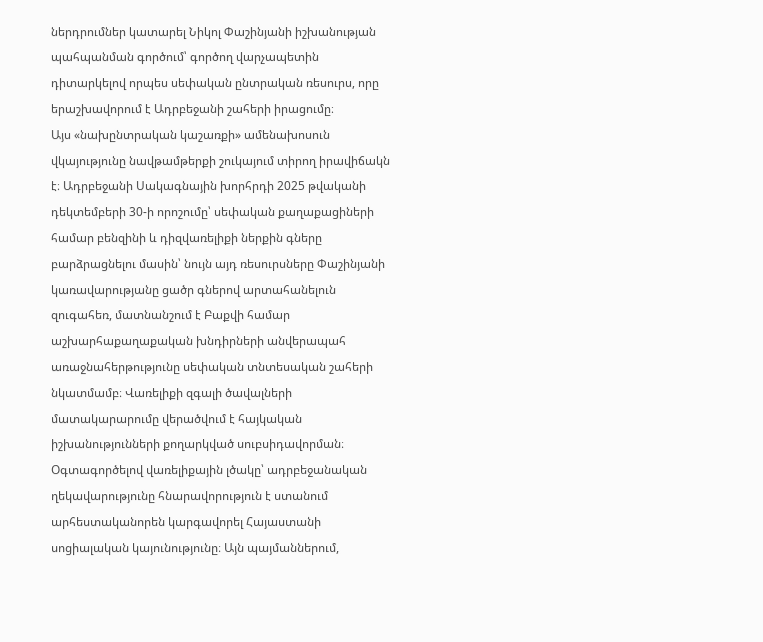ներդրումներ կատարել Նիկոլ Փաշինյանի իշխանության պահպանման գործում՝ գործող վարչապետին դիտարկելով որպես սեփական ընտրական ռեսուրս, որը երաշխավորում է Ադրբեջանի շահերի իրացումը։
Այս «նախընտրական կաշառքի» ամենախոսուն վկայությունը նավթամթերքի շուկայում տիրող իրավիճակն է։ Ադրբեջանի Սակագնային խորհրդի 2025 թվականի դեկտեմբերի 30-ի որոշումը՝ սեփական քաղաքացիների համար բենզինի և դիզվառելիքի ներքին գները բարձրացնելու մասին՝ նույն այդ ռեսուրսները Փաշինյանի կառավարությանը ցածր գներով արտահանելուն զուգահեռ, մատնանշում է Բաքվի համար աշխարհաքաղաքական խնդիրների անվերապահ առաջնահերթությունը սեփական տնտեսական շահերի նկատմամբ։ Վառելիքի զգալի ծավալների մատակարարումը վերածվում է հայկական իշխանությունների քողարկված սուբսիդավորման։ Օգտագործելով վառելիքային լծակը՝ ադրբեջանական ղեկավարությունը հնարավորություն է ստանում արհեստականորեն կարգավորել Հայաստանի սոցիալական կայունությունը։ Այն պայմաններում,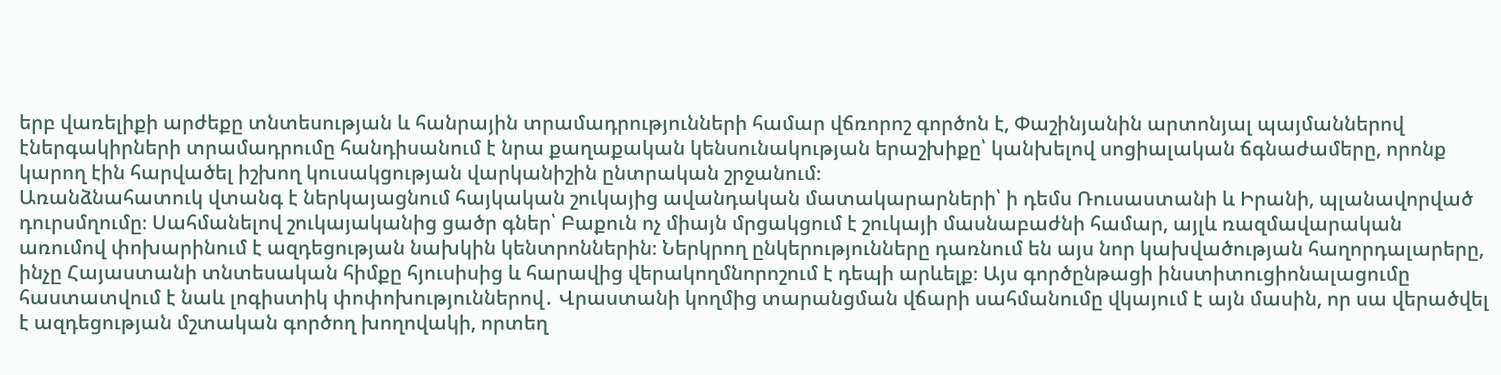երբ վառելիքի արժեքը տնտեսության և հանրային տրամադրությունների համար վճռորոշ գործոն է, Փաշինյանին արտոնյալ պայմաններով էներգակիրների տրամադրումը հանդիսանում է նրա քաղաքական կենսունակության երաշխիքը՝ կանխելով սոցիալական ճգնաժամերը, որոնք կարող էին հարվածել իշխող կուսակցության վարկանիշին ընտրական շրջանում։
Առանձնահատուկ վտանգ է ներկայացնում հայկական շուկայից ավանդական մատակարարների՝ ի դեմս Ռուսաստանի և Իրանի, պլանավորված դուրսմղումը։ Սահմանելով շուկայականից ցածր գներ՝ Բաքուն ոչ միայն մրցակցում է շուկայի մասնաբաժնի համար, այլև ռազմավարական առումով փոխարինում է ազդեցության նախկին կենտրոններին։ Ներկրող ընկերությունները դառնում են այս նոր կախվածության հաղորդալարերը, ինչը Հայաստանի տնտեսական հիմքը հյուսիսից և հարավից վերակողմնորոշում է դեպի արևելք։ Այս գործընթացի ինստիտուցիոնալացումը հաստատվում է նաև լոգիստիկ փոփոխություններով․ Վրաստանի կողմից տարանցման վճարի սահմանումը վկայում է այն մասին, որ սա վերածվել է ազդեցության մշտական գործող խողովակի, որտեղ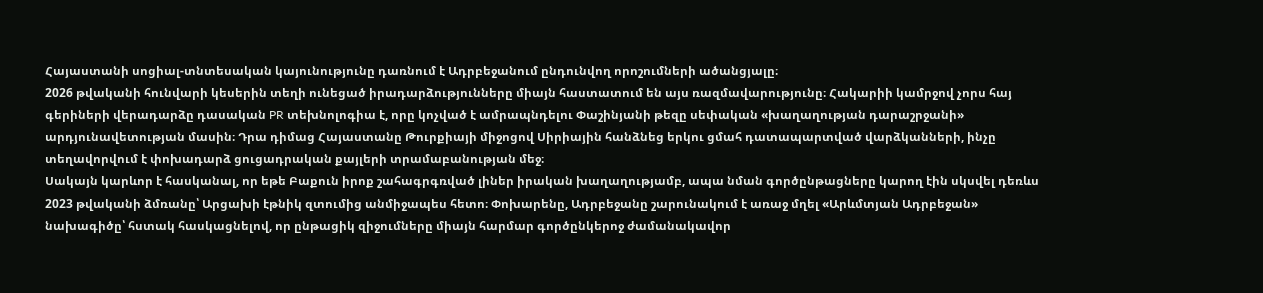Հայաստանի սոցիալ-տնտեսական կայունությունը դառնում է Ադրբեջանում ընդունվող որոշումների ածանցյալը։
2026 թվականի հունվարի կեսերին տեղի ունեցած իրադարձությունները միայն հաստատում են այս ռազմավարությունը։ Հակարիի կամրջով չորս հայ գերիների վերադարձը դասական PR տեխնոլոգիա է, որը կոչված է ամրապնդելու Փաշինյանի թեզը սեփական «խաղաղության դարաշրջանի» արդյունավետության մասին։ Դրա դիմաց Հայաստանը Թուրքիայի միջոցով Սիրիային հանձնեց երկու ցմահ դատապարտված վարձկանների, ինչը տեղավորվում է փոխադարձ ցուցադրական քայլերի տրամաբանության մեջ։
Սակայն կարևոր է հասկանալ, որ եթե Բաքուն իրոք շահագրգռված լիներ իրական խաղաղությամբ, ապա նման գործընթացները կարող էին սկսվել դեռևս 2023 թվականի ձմռանը՝ Արցախի էթնիկ զտումից անմիջապես հետո։ Փոխարենը, Ադրբեջանը շարունակում է առաջ մղել «Արևմտյան Ադրբեջան» նախագիծը՝ հստակ հասկացնելով, որ ընթացիկ զիջումները միայն հարմար գործընկերոջ ժամանակավոր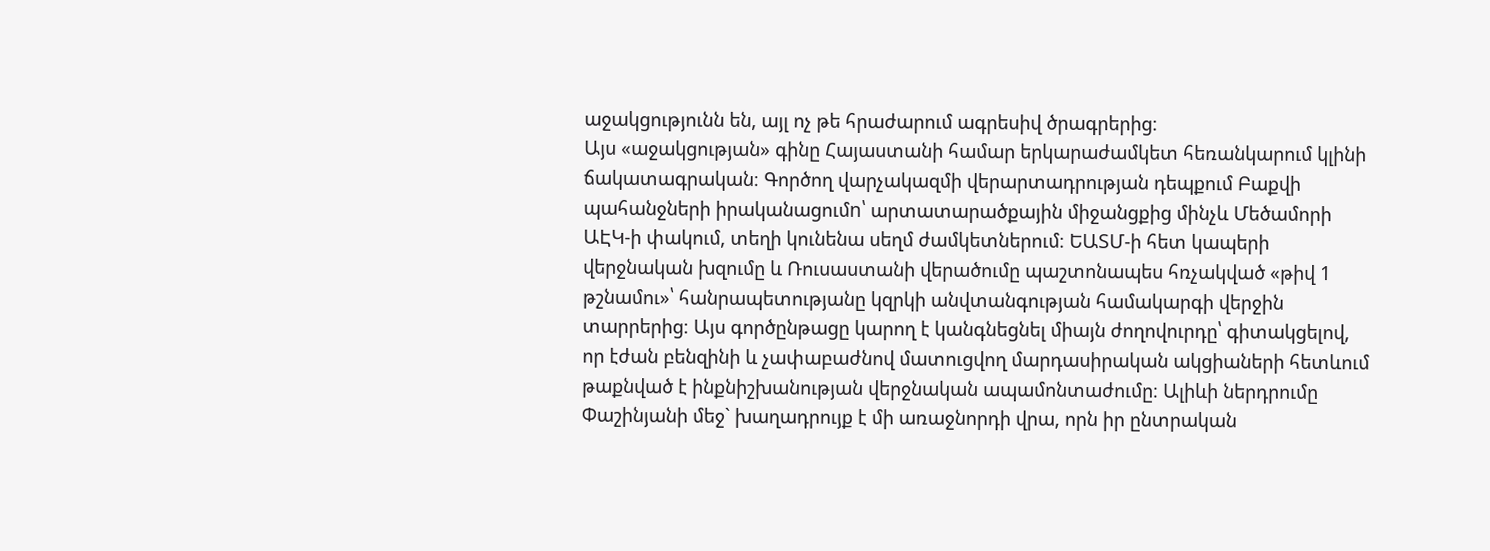աջակցությունն են, այլ ոչ թե հրաժարում ագրեսիվ ծրագրերից։
Այս «աջակցության» գինը Հայաստանի համար երկարաժամկետ հեռանկարում կլինի ճակատագրական։ Գործող վարչակազմի վերարտադրության դեպքում Բաքվի պահանջների իրականացումn՝ արտատարածքային միջանցքից մինչև Մեծամորի ԱԷԿ-ի փակում, տեղի կունենա սեղմ ժամկետներում։ ԵԱՏՄ-ի հետ կապերի վերջնական խզումը և Ռուսաստանի վերածումը պաշտոնապես հռչակված «թիվ 1 թշնամու»՝ հանրապետությանը կզրկի անվտանգության համակարգի վերջին տարրերից։ Այս գործընթացը կարող է կանգնեցնել միայն ժողովուրդը՝ գիտակցելով, որ էժան բենզինի և չափաբաժնով մատուցվող մարդասիրական ակցիաների հետևում թաքնված է ինքնիշխանության վերջնական ապամոնտաժումը։ Ալիևի ներդրումը Փաշինյանի մեջ` խաղադրույք է մի առաջնորդի վրա, որն իր ընտրական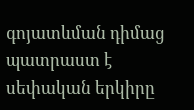գոյատևման դիմաց պատրաստ է սեփական երկիրը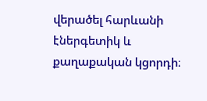վերածել հարևանի էներգետիկ և քաղաքական կցորդի։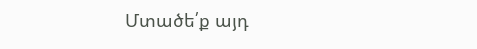Մտածե՛ք այդ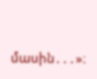մասին․․․»։